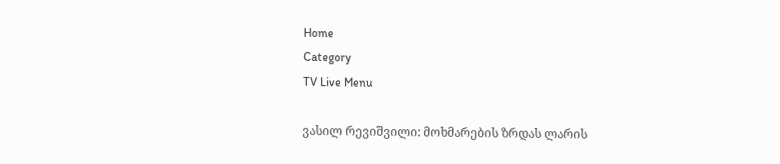Home
Category
TV Live Menu

ვასილ რევიშვილი: მოხმარების ზრდას ლარის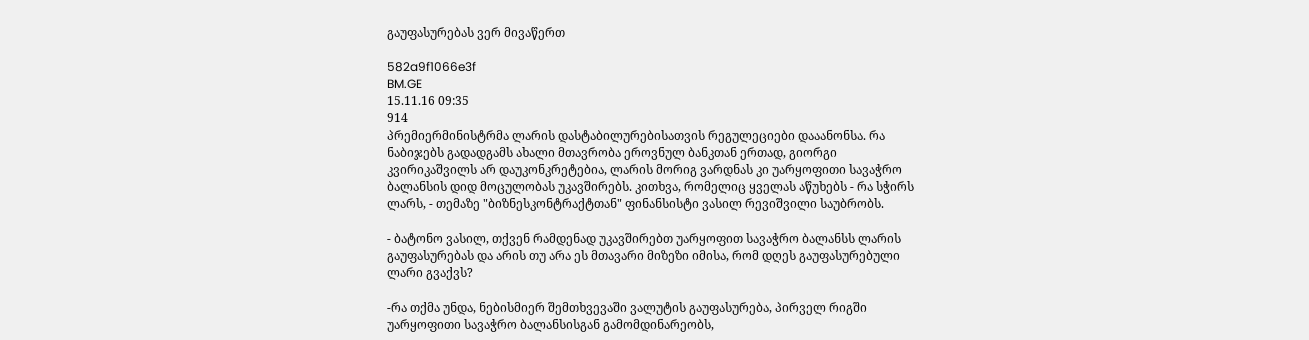გაუფასურებას ვერ მივაწერთ

582a9f1066e3f
BM.GE
15.11.16 09:35
914
პრემიერმინისტრმა ლარის დასტაბილურებისათვის რეგულეციები დააანონსა. რა ნაბიჯებს გადადგამს ახალი მთავრობა ეროვნულ ბანკთან ერთად, გიორგი კვირიკაშვილს არ დაუკონკრეტებია, ლარის მორიგ ვარდნას კი უარყოფითი სავაჭრო ბალანსის დიდ მოცულობას უკავშირებს. კითხვა, რომელიც ყველას აწუხებს - რა სჭირს ლარს, - თემაზე "ბიზნესკონტრაქტთან" ფინანსისტი ვასილ რევიშვილი საუბრობს.

- ბატონო ვასილ, თქვენ რამდენად უკავშირებთ უარყოფით სავაჭრო ბალანსს ლარის გაუფასურებას და არის თუ არა ეს მთავარი მიზეზი იმისა, რომ დღეს გაუფასურებული ლარი გვაქვს?

-რა თქმა უნდა, ნებისმიერ შემთხვევაში ვალუტის გაუფასურება, პირველ რიგში უარყოფითი სავაჭრო ბალანსისგან გამომდინარეობს,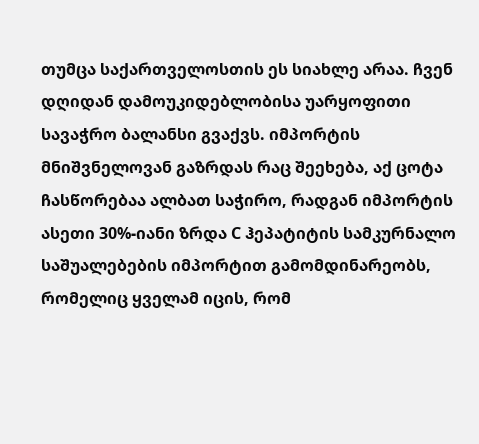თუმცა საქართველოსთის ეს სიახლე არაა. ჩვენ დღიდან დამოუკიდებლობისა უარყოფითი სავაჭრო ბალანსი გვაქვს. იმპორტის მნიშვნელოვან გაზრდას რაც შეეხება, აქ ცოტა ჩასწორებაა ალბათ საჭირო, რადგან იმპორტის ასეთი 30%-იანი ზრდა C ჰეპატიტის სამკურნალო საშუალებების იმპორტით გამომდინარეობს, რომელიც ყველამ იცის, რომ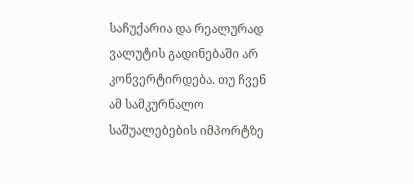საჩუქარია და რეალურად ვალუტის გადინებაში არ კონვერტირდება. თუ ჩვენ ამ სამკურნალო საშუალებების იმპორტზე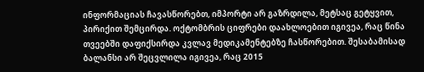ინფორმაციას ჩავასწორებთ, იმპორტი არ გაზრდილა, მეტსაც გეტყვით, პირიქით შემცირდა. ოქტომბრის ციფრები დაახლოებით იგივეა, რაც წინა თვეებში დაფიქსირდა კვლავ მედიკამენტებზე ჩასწორებით. შესაბამისად ბალანსი არ შეცვლილა იგივეა, რაც 2015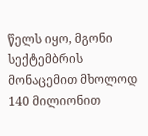წელს იყო, მგონი სექტემბრის მონაცემით მხოლოდ 140 მილიონით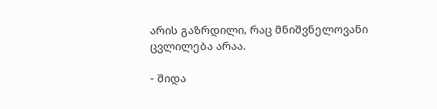არის გაზრდილი, რაც მნიშვნელოვანი ცვლილება არაა.

- შიდა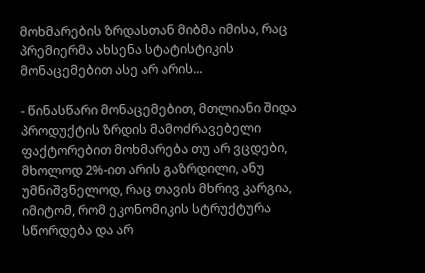მოხმარების ზრდასთან მიბმა იმისა, რაც პრემიერმა ახსენა სტატისტიკის მონაცემებით ასე არ არის...

- წინასწარი მონაცემებით, მთლიანი შიდა პროდუქტის ზრდის მამოძრავებელი ფაქტორებით მოხმარება თუ არ ვცდები, მხოლოდ 2%-ით არის გაზრდილი, ანუ უმნიშვნელოდ, რაც თავის მხრივ კარგია, იმიტომ, რომ ეკონომიკის სტრუქტურა სწორდება და არ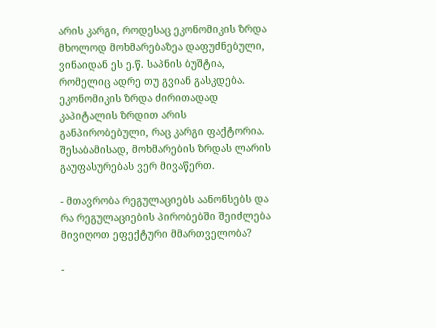არის კარგი, როდესაც ეკონომიკის ზრდა მხოლოდ მოხმარებაზეა დაფუძნებული, ვინაიდან ეს ე.წ. საპნის ბუშტია, რომელიც ადრე თუ გვიან გასკდება. ეკონომიკის ზრდა ძირითადად კაპიტალის ზრდით არის განპირობებული, რაც კარგი ფაქტორია. შესაბამისად, მოხმარების ზრდას ლარის გაუფასურებას ვერ მივაწერთ.

- მთავრობა რეგულაციებს აანონსებს და რა რეგულაციების პირობებში შეიძლება მივიღოთ ეფექტური მმართველობა?

-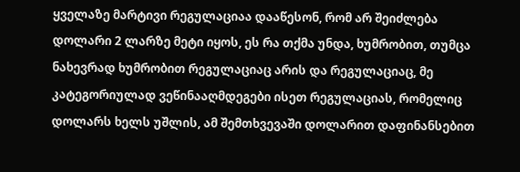ყველაზე მარტივი რეგულაციაა დააწესონ, რომ არ შეიძლება დოლარი 2 ლარზე მეტი იყოს, ეს რა თქმა უნდა, ხუმრობით, თუმცა ნახევრად ხუმრობით რეგულაციაც არის და რეგულაციაც, მე კატეგორიულად ვეწინააღმდეგები ისეთ რეგულაციას, რომელიც დოლარს ხელს უშლის, ამ შემთხვევაში დოლარით დაფინანსებით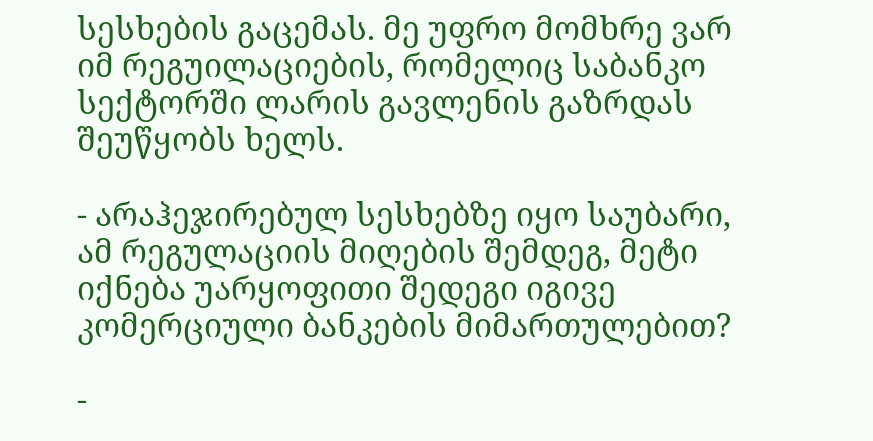სესხების გაცემას. მე უფრო მომხრე ვარ იმ რეგუილაციების, რომელიც საბანკო სექტორში ლარის გავლენის გაზრდას შეუწყობს ხელს.

- არაჰეჯირებულ სესხებზე იყო საუბარი, ამ რეგულაციის მიღების შემდეგ, მეტი იქნება უარყოფითი შედეგი იგივე კომერციული ბანკების მიმართულებით?

-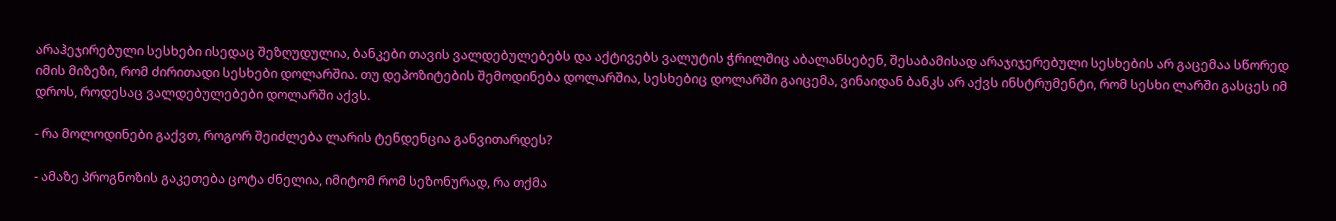არაჰეჯირებული სესხები ისედაც შეზღუდულია, ბანკები თავის ვალდებულებებს და აქტივებს ვალუტის ჭრილშიც აბალანსებენ, შესაბამისად არაჯიჯერებული სესხების არ გაცემაა სწორედ იმის მიზეზი, რომ ძირითადი სესხები დოლარშია. თუ დეპოზიტების შემოდინება დოლარშია, სესხებიც დოლარში გაიცემა, ვინაიდან ბანკს არ აქვს ინსტრუმენტი, რომ სესხი ლარში გასცეს იმ დროს, როდესაც ვალდებულებები დოლარში აქვს.

- რა მოლოდინები გაქვთ, როგორ შეიძლება ლარის ტენდენცია განვითარდეს?

- ამაზე პროგნოზის გაკეთება ცოტა ძნელია, იმიტომ რომ სეზონურად, რა თქმა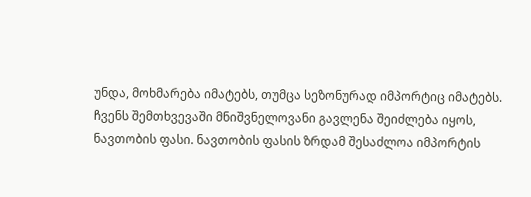უნდა, მოხმარება იმატებს, თუმცა სეზონურად იმპორტიც იმატებს. ჩვენს შემთხვევაში მნიშვნელოვანი გავლენა შეიძლება იყოს, ნავთობის ფასი. ნავთობის ფასის ზრდამ შესაძლოა იმპორტის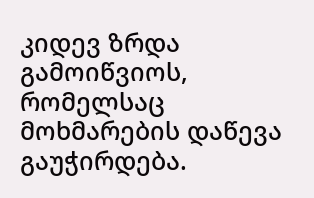კიდევ ზრდა გამოიწვიოს, რომელსაც მოხმარების დაწევა გაუჭირდება.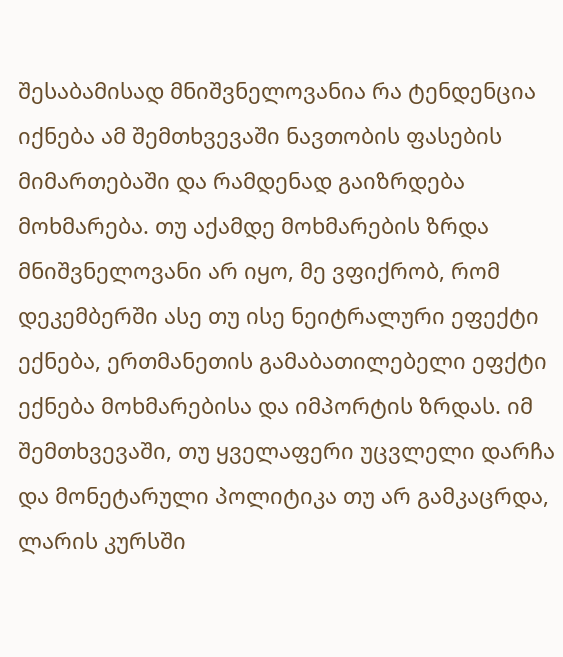შესაბამისად მნიშვნელოვანია რა ტენდენცია იქნება ამ შემთხვევაში ნავთობის ფასების მიმართებაში და რამდენად გაიზრდება მოხმარება. თუ აქამდე მოხმარების ზრდა მნიშვნელოვანი არ იყო, მე ვფიქრობ, რომ დეკემბერში ასე თუ ისე ნეიტრალური ეფექტი ექნება, ერთმანეთის გამაბათილებელი ეფქტი ექნება მოხმარებისა და იმპორტის ზრდას. იმ შემთხვევაში, თუ ყველაფერი უცვლელი დარჩა და მონეტარული პოლიტიკა თუ არ გამკაცრდა, ლარის კურსში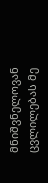მნიშვნელოვან ცვლილებას მე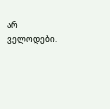არ ველოდები.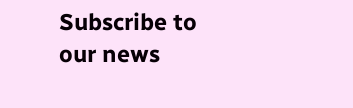Subscribe to our news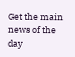Get the main news of the day